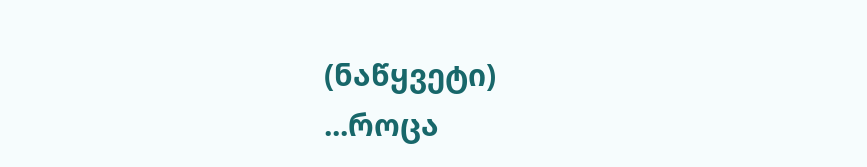(ნაწყვეტი)
...როცა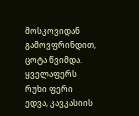მოსკოვიდან გამოვფრინდით, ცოტა წვიმდა. ყველაფერს რუხი ფერი ედვა, კავკასიის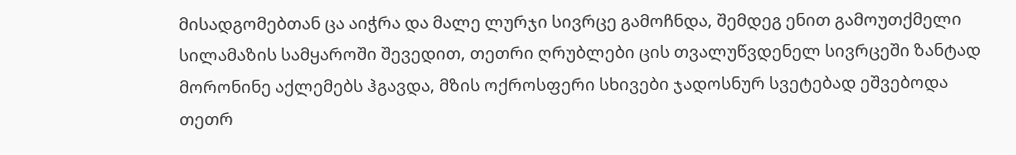მისადგომებთან ცა აიჭრა და მალე ლურჯი სივრცე გამოჩნდა, შემდეგ ენით გამოუთქმელი სილამაზის სამყაროში შევედით, თეთრი ღრუბლები ცის თვალუწვდენელ სივრცეში ზანტად მორონინე აქლემებს ჰგავდა, მზის ოქროსფერი სხივები ჯადოსნურ სვეტებად ეშვებოდა თეთრ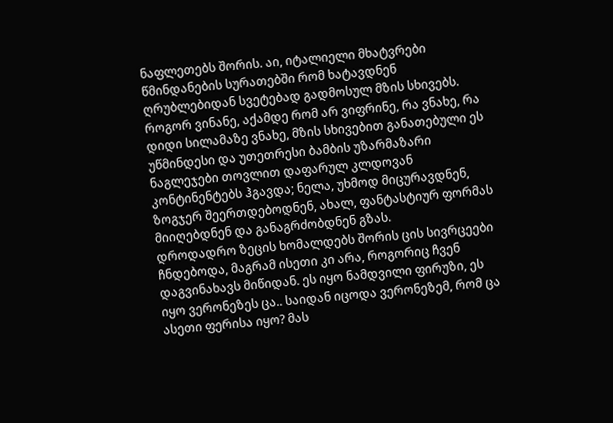ნაფლეთებს შორის. აი, იტალიელი მხატვრები წმინდანების სურათებში რომ ხატავდნენ ღრუბლებიდან სვეტებად გადმოსულ მზის სხივებს.
როგორ ვინანე, აქამდე რომ არ ვიფრინე, რა ვნახე, რა დიდი სილამაზე ვნახე, მზის სხივებით განათებული ეს უწმინდესი და უთეთრესი ბამბის უზარმაზარი ნაგლეჯები თოვლით დაფარულ კლდოვან კონტინენტებს ჰგავდა; ნელა, უხმოდ მიცურავდნენ, ზოგჯერ შეერთდებოდნენ, ახალ, ფანტასტიურ ფორმას მიიღებდნენ და განაგრძობდნენ გზას.
დროდადრო ზეცის ხომალდებს შორის ცის სივრცეები ჩნდებოდა, მაგრამ ისეთი კი არა, როგორიც ჩვენ დაგვინახავს მიწიდან. ეს იყო ნამდვილი ფირუზი, ეს იყო ვერონეზეს ცა.. საიდან იცოდა ვერონეზემ, რომ ცა ასეთი ფერისა იყო? მას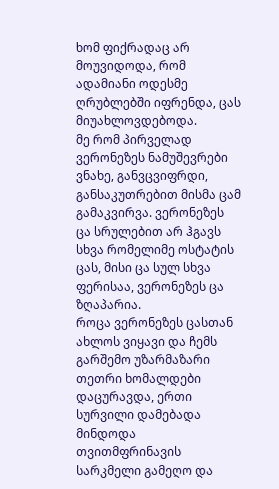ხომ ფიქრადაც არ მოუვიდოდა, რომ ადამიანი ოდესმე ღრუბლებში იფრენდა, ცას მიუახლოვდებოდა.
მე რომ პირველად ვერონეზეს ნამუშევრები ვნახე, განვცვიფრდი, განსაკუთრებით მისმა ცამ გამაკვირვა. ვერონეზეს ცა სრულებით არ ჰგავს სხვა რომელიმე ოსტატის ცას, მისი ცა სულ სხვა ფერისაა, ვერონეზეს ცა ზღაპარია.
როცა ვერონეზეს ცასთან ახლოს ვიყავი და ჩემს გარშემო უზარმაზარი თეთრი ხომალდები დაცურავდა, ერთი სურვილი დამებადა მინდოდა თვითმფრინავის სარკმელი გამეღო და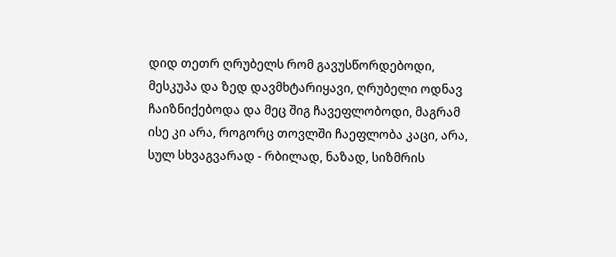დიდ თეთრ ღრუბელს რომ გავუსწორდებოდი, მესკუპა და ზედ დავმხტარიყავი, ღრუბელი ოდნავ ჩაიზნიქებოდა და მეც შიგ ჩავეფლობოდი, მაგრამ ისე კი არა, როგორც თოვლში ჩაეფლობა კაცი, არა, სულ სხვაგვარად - რბილად, ნაზად, სიზმრის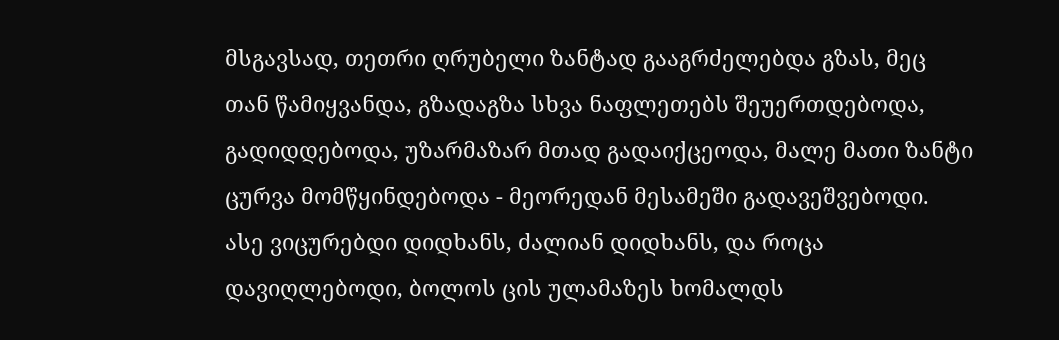მსგავსად, თეთრი ღრუბელი ზანტად გააგრძელებდა გზას, მეც თან წამიყვანდა, გზადაგზა სხვა ნაფლეთებს შეუერთდებოდა, გადიდდებოდა, უზარმაზარ მთად გადაიქცეოდა, მალე მათი ზანტი ცურვა მომწყინდებოდა - მეორედან მესამეში გადავეშვებოდი.
ასე ვიცურებდი დიდხანს, ძალიან დიდხანს, და როცა დავიღლებოდი, ბოლოს ცის ულამაზეს ხომალდს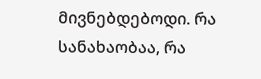მივნებდებოდი. რა სანახაობაა, რა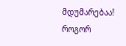მდუმარებაა! როგორ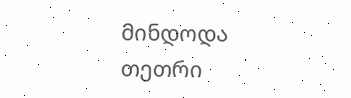მინდოდა თეთრი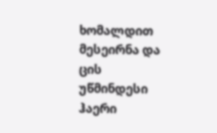ხომალდით მესეირნა და ცის უწმინდესი ჰაერი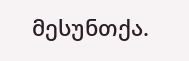მესუნთქა.